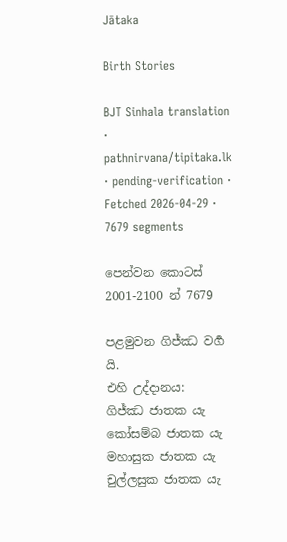Jātaka

Birth Stories

BJT Sinhala translation · pathnirvana/tipitaka.lk · pending-verification · Fetched 2026-04-29 · 7679 segments

පෙන්වන කොටස් 2001-2100 න් 7679

පළමුවන ගිජ්ඣ වර්‍ග යි.
එහි උද්දානය:
ගිජ්ඣ ජාතක යැ කෝසම්බ ජාතක යැ මහාසුක ජාතක යැ චුල්ලසුක ජාතක යැ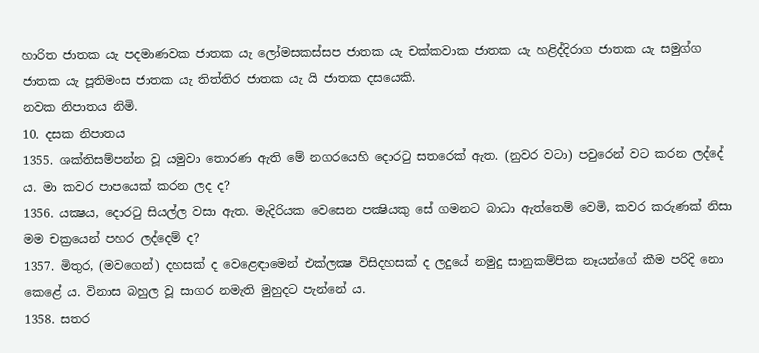හාරිත ජාතක යැ පදමාණවක ජාතක යැ ලෝමසකස්සප ජාතක යැ චක්කවාක ජාතක යැ හළිද්දිරාග ජාතක යැ සමුග්ග ජාතක යැ පූතිමංස ජාතක යැ තිත්තිර ජාතක යැ යි ජාතක දසයෙකි.
නවක නිපාතය නිමි.
10. දසක නිපාතය
1355. ශක්තිසම්පන්න වූ යමුවා තොරණ ඇති මේ නගරයෙහි දොරටු සතරෙක් ඇත. (නුවර වටා) පවුරෙන් වට කරන ලද්දේ ය. මා කවර පාපයෙක් කරන ලද ද?
1356. යක්‍ෂය, දොරටු සියල්ල වසා ඇත. මැදිරියක වෙසෙන පක්‍ෂියකු සේ ගමනට බාධා ඇත්තෙම් වෙමි, කවර කරුණක් නිසා මම චක්‍රයෙන් පහර ලද්දෙම් ද?
1357. මිතුර, (මවගෙන්) දහසක් ද වෙළෙඳාමෙන් එක්ලක්‍ෂ විසිදහසක් ද ලදුයේ නමුදු සානුකම්පික නෑයන්ගේ කීම පරිදි නො කෙළේ ය. විනාස බහුල වූ සාගර නමැති මුහුදට පැන්නේ ය.
1358. සතර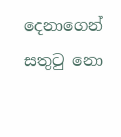දෙනාගෙන් සතුටු නො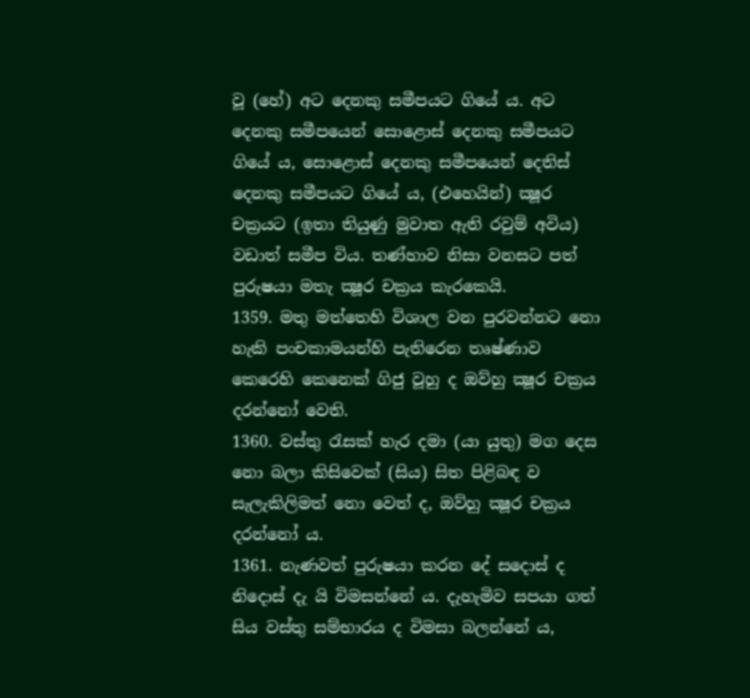වූ (හේ) අට දෙනකු සමීපයට ගියේ ය. අට දෙනකු සමීපයෙන් සොළොස් දෙනකු සමීපයට ගියේ ය, සොළොස් දෙනකු සමීපයෙන් දෙතිස් දෙනකු සමීපයට ගියේ ය, (එහෙයින්) ක්‍ෂූර චක්‍රයට (ඉතා තියුණු මුවාත ඇති රවුම් අවිය) වඩාත් සමීප විය. තණ්හාව නිසා වනසට පත් පුරුෂයා මතැ ක්‍ෂූර චක්‍රය කැරකෙයි.
1359. මතු මත්තෙහි විශාල වන පුරවන්නට නො හැකි පංචකාමයන්හි පැතිරෙන තෘෂ්ණාව කෙරෙහි කෙනෙක් ගිජු වූහු ද ඔව්හු ක්‍ෂූර චක්‍රය දරන්නෝ වෙති.
1360. වස්තු රැසක් හැර දමා (යා යුතු) මග දෙස නො බලා කිසිවෙක් (සිය) සිත පිළිබඳ ව සැලැකිලිමත් නො වෙත් ද, ඔව්හු ක්‍ෂූර චක්‍රය දරන්නෝ ය.
1361. නැණවත් පුරුෂයා කරන දේ සදොස් ද නිදොස් දැ යි විමසන්නේ ය. දැහැමිව සපයා ගත් සිය වස්තු සම්භාරය ද විමසා බලන්නේ ය,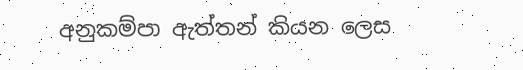අනුකම්පා ඇත්තන් කියන ලෙස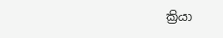ක්‍රියා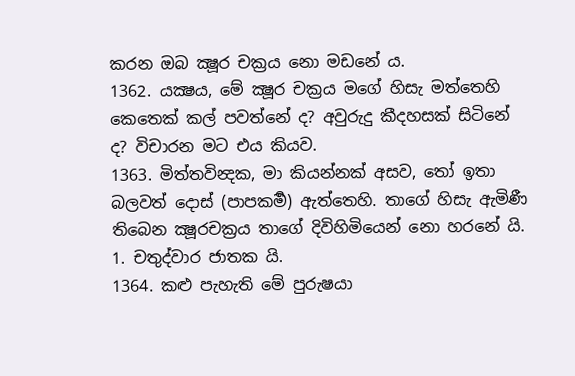කරන ඔබ ක්‍ෂූර චක්‍රය නො මඩනේ ය.
1362. යක්‍ෂය, මේ ක්‍ෂූර චක්‍රය මගේ හිසැ මත්තෙහි කෙතෙක් කල් පවත්නේ ද? අවුරුදු කීදහසක් සිටිනේ ද? විචාරන මට එය කියව.
1363. මිත්තවින්‍දක, මා කියන්නක් අසව, තෝ ඉතා බලවත් දොස් (පාපකර්‍ම) ඇත්තෙහි. තාගේ හිසැ ඇමිණී තිබෙන ක්‍ෂූරචක්‍රය තාගේ දිවිහිමියෙන් නො හරනේ යි.
1. චතුද්වාර ජාතක යි.
1364. කළු පැහැති මේ පුරුෂයා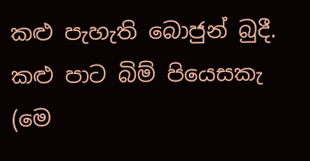කළු පැහැති බොජුන් බුදී. කළු පාට බිම් පියෙසකැ (මෙ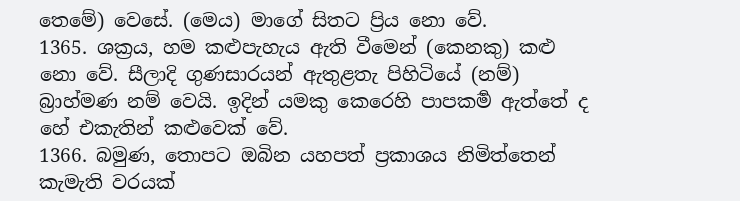තෙමේ) වෙසේ. (මෙය) මාගේ සිතට ප්‍රිය නො වේ.
1365. ශක්‍රය, හම කළුපැහැය ඇති වීමෙන් (කෙනකු) කළු නො වේ. සීලාදි ගුණසාරයන් ඇතුළතැ පිහිටියේ (නම්) බ්‍රාහ්මණ නම් වෙයි. ඉදින් යමකු කෙරෙහි පාපකර්‍ම ඇත්තේ ද හේ එකැතින් කළුවෙක් වේ.
1366. බමුණ, තොපට ඔබින යහපත් ප්‍රකාශය නිමිත්තෙන් කැමැති වරයක්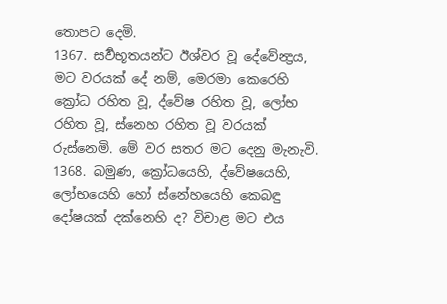තොපට දෙමි.
1367. සර්‍වභූතයන්ට ඊශ්වර වූ දේවේන්‍ද්‍රය, මට වරයක් දේ නම්, මෙරමා කෙරෙහි ක්‍රෝධ රහිත වූ, ද්වේෂ රහිත වූ, ලෝභ රහිත වූ, ස්නෙහ රහිත වූ වරයක් රුස්නෙමි. මේ වර සතර මට දෙනු මැනැවි.
1368. බමුණ, ක්‍රෝධයෙහි, ද්වේෂයෙහි, ලෝභයෙහි හෝ ස්නේහයෙහි කෙබඳු දෝෂයක් දක්නෙහි ද? විචාළ මට එය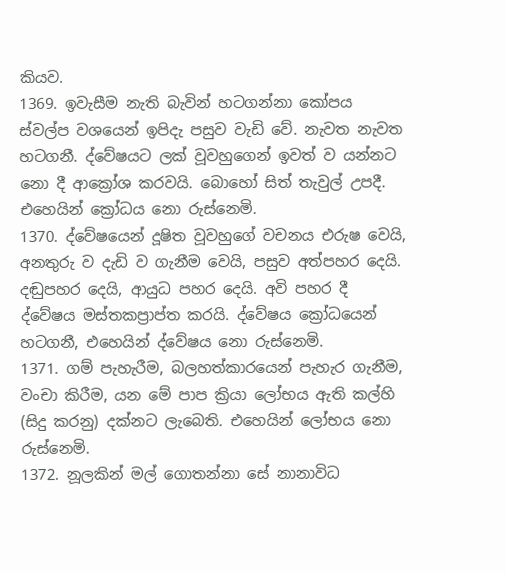කියව.
1369. ඉවැසීම නැති බැවින් හටගන්නා කෝපය ස්වල්ප වශයෙන් ඉපිදැ පසුව වැඩි වේ. නැවත නැවත හටගනී. ද්වේෂයට ලක් වූවහුගෙන් ඉවත් ව යන්නට නො දී ආක්‍රෝශ කරවයි. බොහෝ සිත් තැවුල් උපදී. එහෙයින් ක්‍රෝධය නො රුස්නෙමි.
1370. ද්වේෂයෙන් දූෂිත වූවහුගේ වචනය එරුෂ වෙයි, අනතුරු ව දැඩි ව ගැනීම වෙයි, පසුව අත්පහර දෙයි. දඬුපහර දෙයි, ආයුධ පහර දෙයි. අවි පහර දී ද්වේෂය මස්තකප්‍රාප්ත කරයි. ද්වේෂය ක්‍රෝධයෙන් හටගනී, එහෙයින් ද්වේෂය නො රුස්නෙමි.
1371. ගම් පැහැරීම, බලහත්කාරයෙන් පැහැර ගැනීම, වංචා කිරීම, යන මේ පාප ක්‍රියා ලෝභය ඇති කල්හි (සිදු කරනු) දක්නට ලැබෙති. එහෙයින් ලෝභය නො රුස්නෙමි.
1372. නූලකින් මල් ගොතන්නා සේ නානාවිධ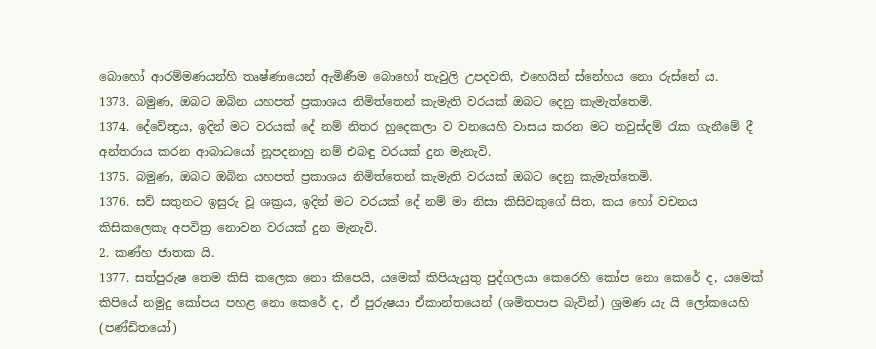බොහෝ ආරම්මණයන්හි තෘෂ්ණායෙන් ඇමිණීම බොහෝ තැවුලි උපදවති, එහෙයින් ස්නේහය නො රුස්නේ ය.
1373. බමුණ, ඔබට ඔබින යහපත් ප්‍රකාශය නිමිත්තෙන් කැමැති වරයක් ඔබට දෙනු කැමැත්තෙමි.
1374. දේවේන්‍ද්‍රය, ඉදින් මට වරයක් දේ නම් නිතර හුදෙකලා ව වනයෙහි වාසය කරන මට තවුස්දම් රැක ගැනීමේ දී අන්තරාය කරන ආබාධයෝ නූපදනාහු නම් එබඳු වරයක් දුන මැනැවි.
1375. බමුණ, ඔබට ඔබින යහපත් ප්‍රකාශය නිමිත්තෙන් කැමැති වරයක් ඔබට දෙනු කැමැත්තෙමි.
1376. සව් සතුනට ඉසුරු වූ ශක්‍රය, ඉදින් මට වරයක් දේ නම් මා නිසා කිසිවකුගේ සිත, කය හෝ වචනය කිසිකලෙකැ අපවිත්‍ර නොවන වරයක් දුන මැනැවි.
2. කණ්හ ජාතක යි.
1377. සත්පුරුෂ තෙම කිසි කලෙක නො කිපෙයි, යමෙක් කිපියැයුතු පුද්ගලයා කෙරෙහි කෝප නො කෙරේ ද, යමෙක් කිපියේ නමුදු කෝපය පහළ නො කෙරේ ද, ඒ පුරුෂයා ඒකාන්තයෙන් (ශමිතපාප බැවින්) ශ්‍රමණ යැ යි ලෝකයෙහි (පණ්ඩිතයෝ)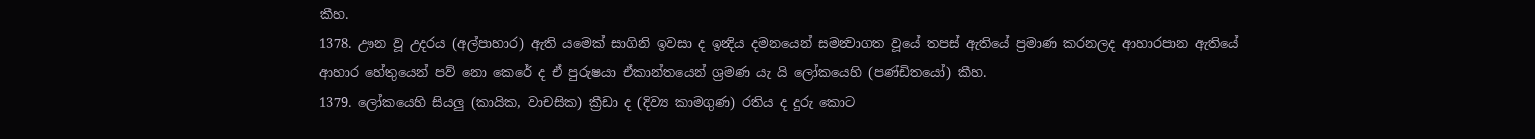කීහ.
1378. ඌන වූ උදරය (අල්පාහාර) ඇති යමෙක් සාගිනි ඉවසා ද ඉන්‍දිය දමනයෙන් සමන්‍වාගත වූයේ තපස් ඇතියේ ප්‍රමාණ කරනලද ආහාරපාන ඇතියේ ආහාර හේතුයෙන් පව් නො කෙරේ ද ඒ පුරුෂයා ඒකාන්තයෙන් ශ්‍රමණ යැ යි ලෝකයෙහි (පණ්ඩිතයෝ) කීහ.
1379. ලෝකයෙහි සියලු (කායික, වාචසික) ක්‍රීඩා ද (දිව්‍ය කාමගුණ) රතිය ද දුරු කොට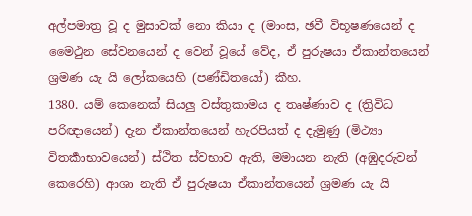අල්පමාත්‍ර වූ ද මුසාවක් නො කියා ද (මාංස, ඡවී විභූෂණයෙන් ද මෛථුන සේවනයෙන් ද වෙන් වූයේ වේද, ඒ පුරුෂයා ඒකාන්තයෙන් ශ්‍රමණ යැ යි ලෝකයෙහි (පණ්ඩිතයෝ) කීහ.
1380. යම් කෙනෙක් සියලු වස්තුකාමය ද තෘෂ්ණාව ද (ත්‍රිවිධ පරිඥායෙන්) දැන ඒකාන්තයෙන් හැරපියත් ද දැමුණු (මිථ්‍යා විතර්‍කාභාවයෙන්) ස්ථිත ස්වභාව ඇති, මමායන නැති (අඹුදරුවන් කෙරෙහි) ආශා නැති ඒ පුරුෂයා ඒකාන්තයෙන් ශ්‍රමණ යැ යි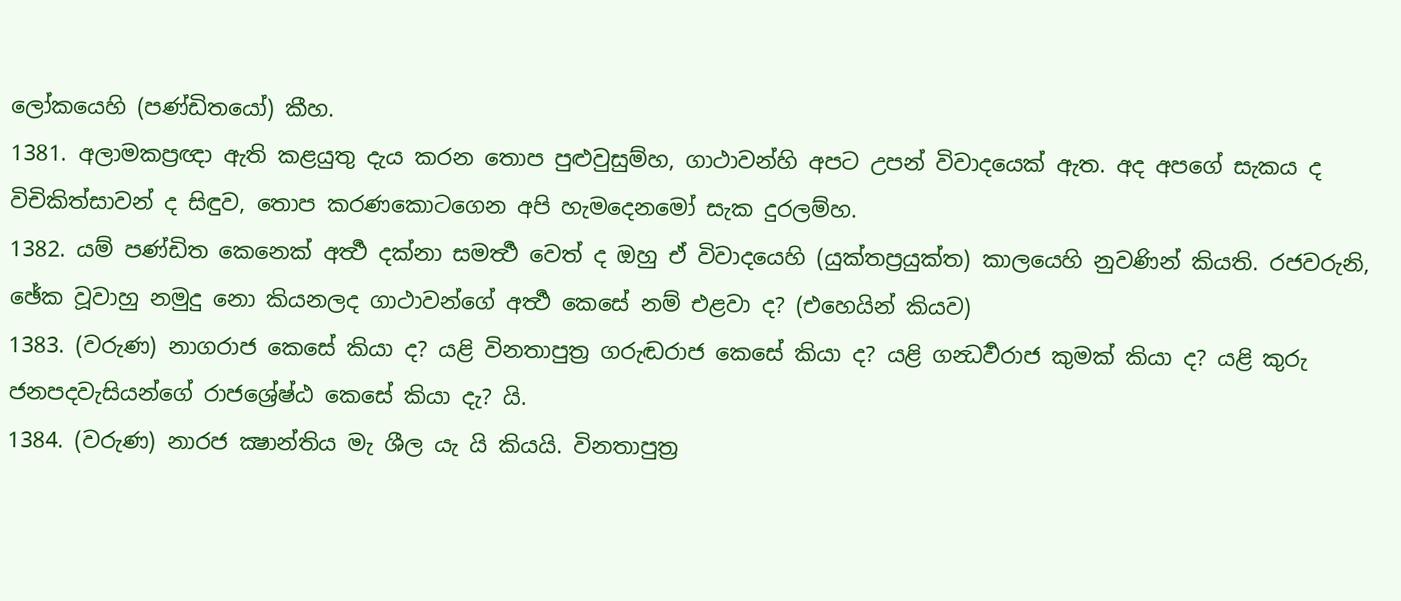ලෝකයෙහි (පණ්ඩිතයෝ) කීහ.
1381. අලාමකප්‍රඥා ඇති කළයුතු දැය කරන තොප පුළුවුසුම්හ, ගාථාවන්හි අපට උපන් විවාදයෙක් ඇත. අද අපගේ සැකය ද විචිකිත්සාවන් ද සිඳුව, තොප කරණකොටගෙන අපි හැමදෙනමෝ සැක දුරලම්හ.
1382. යම් පණ්ඩිත කෙනෙක් අර්‍ත්‍ථ දක්නා සමර්‍ත්‍ථ වෙත් ද ඔහු ඒ විවාදයෙහි (යුක්තප්‍රයුක්ත) කාලයෙහි නුවණින් කියති. රජවරුනි, ඡේක වූවාහු නමුදු නො කියනලද ගාථාවන්ගේ අර්‍ත්‍ථ කෙසේ නම් එළවා ද? (එහෙයින් කියව)
1383. (වරුණ) නාගරාජ කෙසේ කියා ද? යළි විනතාපුත්‍ර ගරුඬරාජ කෙසේ කියා ද? යළි ගන්‍ධර්‍වරාජ කුමක් කියා ද? යළි කුරු ජනපදවැසියන්ගේ රාජශ්‍රේෂ්ඨ කෙසේ කියා දැ? යි.
1384. (වරුණ) නාරජ ක්‍ෂාන්තිය මැ ශීල යැ යි කියයි. විනතාපුත්‍ර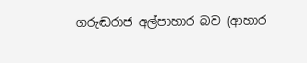ගරුඬරාජ අල්පාහාර බව (ආහාර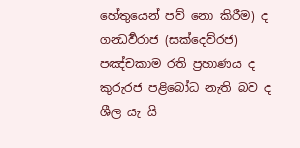හේතුයෙන් පව් නො කිරීම) ද ගන්‍ධර්‍වරාජ (සක්දෙව්රජ) පඤ්චකාම රති ප්‍රහාණය ද කුරුරජ පළිබෝධ නැති බව ද ශීල යැ යි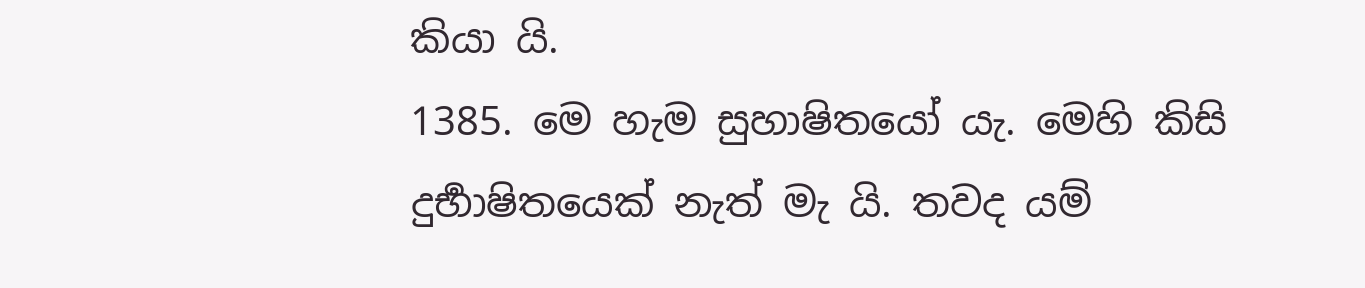කියා යි.
1385. මෙ හැම සුහාෂිතයෝ යැ. මෙහි කිසි දුර්‍භාෂිතයෙක් නැත් මැ යි. තවද යම්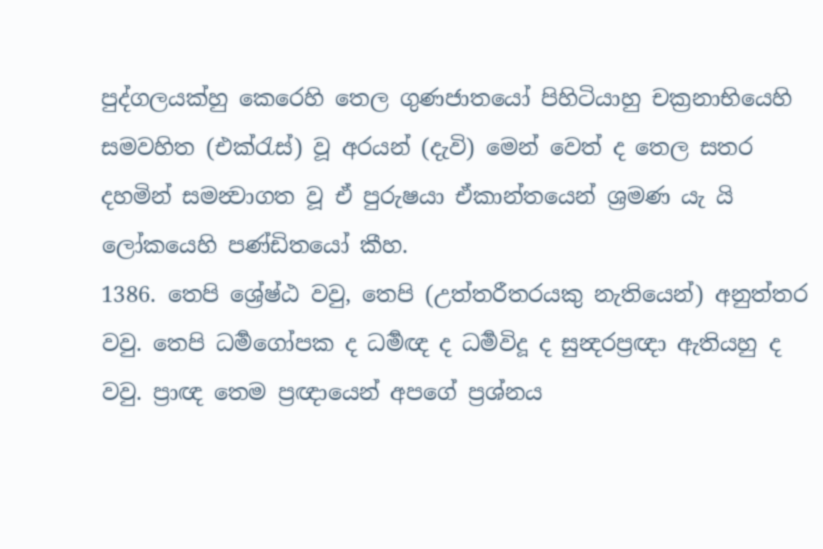පුද්ගලයක්හු කෙරෙහි තෙල ගුණජාතයෝ පිහිටියාහු චක්‍රනාභියෙහි සමවහිත (එක්රැස්) වූ අරයන් (දැවි) මෙන් වෙත් ද තෙල සතර දහමින් සමන්‍වාගත වූ ඒ පුරුෂයා ඒකාන්තයෙන් ශ්‍රමණ යැ යි ලෝකයෙහි පණ්ඩිතයෝ කීහ.
1386. තෙපි ශ්‍රේෂ්ඨ වවු, තෙපි (උත්තරීතරයකු නැතියෙන්) අනුත්තර වවු. තෙපි ධර්‍මගෝපක ද ධර්‍මඥ ද ධර්‍මවිදූ ද සුන්‍දරප්‍රඥා ඇතියහු ද වවු. ප්‍රාඥ තෙම ප්‍රඥායෙන් අපගේ ප්‍රශ්නය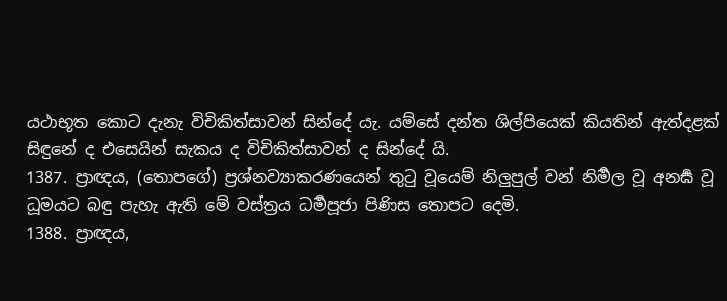යථාභූත කොට දැනැ විචිකිත්සාවන් සින්දේ යැ. යම්සේ දන්ත ශිල්පියෙක් කියතින් ඇත්දළක් සිඳුනේ ද එසෙයින් සැකය ද විචිකිත්සාවන් ද සින්දේ යි.
1387. ප්‍රාඥය, (තොපගේ) ප්‍රශ්නව්‍යාකරණයෙන් තුටු වූයෙම් නිලුපුල් වන් නිර්‍මල වූ අනර්‍ඝ වූ ධූමයට බඳු පැහැ ඇති මේ වස්ත්‍රය ධර්‍මපූජා පිණිස තොපට දෙමි.
1388. ප්‍රාඥය,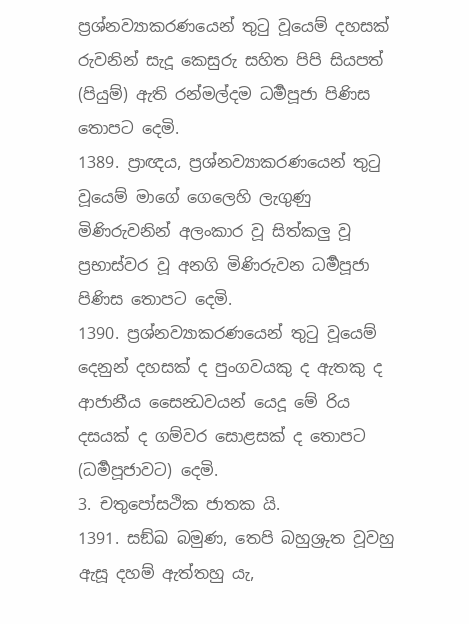ප්‍රශ්නව්‍යාකරණයෙන් තුටු වූයෙම් දහසක් රුවනින් සැදූ කෙසුරු සහිත පිපි සියපත් (පියුම්) ඇති රන්මල්දම ධර්‍මපූජා පිණිස තොපට දෙමි.
1389. ප්‍රාඥය, ප්‍රශ්නව්‍යාකරණයෙන් තුටු වූයෙම් මාගේ ගෙලෙහි ලැගුණු මිණිරුවනින් අලංකාර වූ සිත්කලු වූ ප්‍රභාස්වර වූ අනගි මිණිරුවන ධර්‍මපූජා පිණිස තොපට දෙමි.
1390. ප්‍රශ්නව්‍යාකරණයෙන් තුටු වූයෙම් දෙනුන් දහසක් ද පුංගවයකු ද ඇතකු ද ආජානීය සෛන්‍ධවයන් යෙදූ මේ රිය දසයක් ද ගම්වර සොළසක් ද තොපට (ධර්‍මපූජාවට) දෙමි.
3. චතුපෝසථික ජාතක යි.
1391. සඞ්ඛ බමුණ, තෙපි බහුශ්‍රුත වූවහු ඇසූ දහම් ඇත්තහු යැ,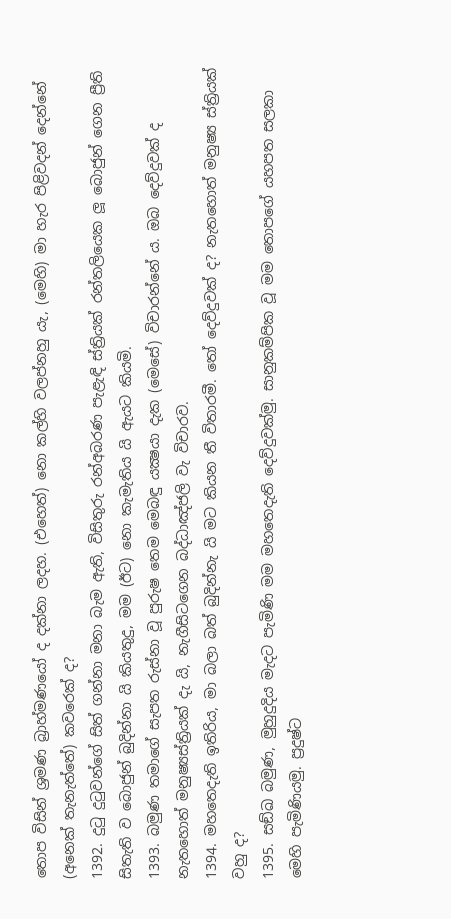තොප විසින් ශ්‍රමණ බ්‍රාහ්මණයෝ ද දක්නා ලදහ. (එහෙත්) නො කල්හි වලප්නහු යැ, (මෙහි) මා හැර පිළිවදන් දෙන්නේ (අනෙක් තැනැත්තේ) කවරෙක් ද?
1392. දුටු දුටුවන්ගේ සිත් ගන්නා මනා බැම ඇති, විසිතුරු රන්අබරණ පැළැඳි ස්ත්‍රියක් රන්තලියෙක ලූ බොජුන් ගෙන ප්‍රීති සිතැති ව බොජුන් බුදින්නා යි කියතුදු, මම (ඊට) නො කැමැතිය යි ඇයට කියමි.
1393. බමුණ තමාගේ සැපත රුස්නා වූ පුරුෂ තෙම මෙබඳු යක්‍ෂයා දැක (මෙසේ) විචාරන්නේ ය. ඔබ දෙව්දුවක් ද නැතහොත් මනුෂ්‍යස්ත්‍රියක් දැ යි, නැගීසිටගෙන බද්ධාඤ්ජලි වැ විචාරව.
1394. මහතෙදැති ඉතිරිය, මා බලා බත් බුදින්නැ යි මට කියන තී විතාරමී. තෝ දෙව්දුවක් ද? නැතහොත් මනුෂ්‍ය ස්ත්‍රියක් වහු ද?
1395. සඞ්ඛ බමුණ, මුහුදුදිය මැදට පැමිණි මම මහතෙදැති දෙව්දුවක්මු. සානුකම්පික වූ මම තොපගේ යහපත සලකා මෙහි පැමිණියමු. ප්‍රදුෂ්ට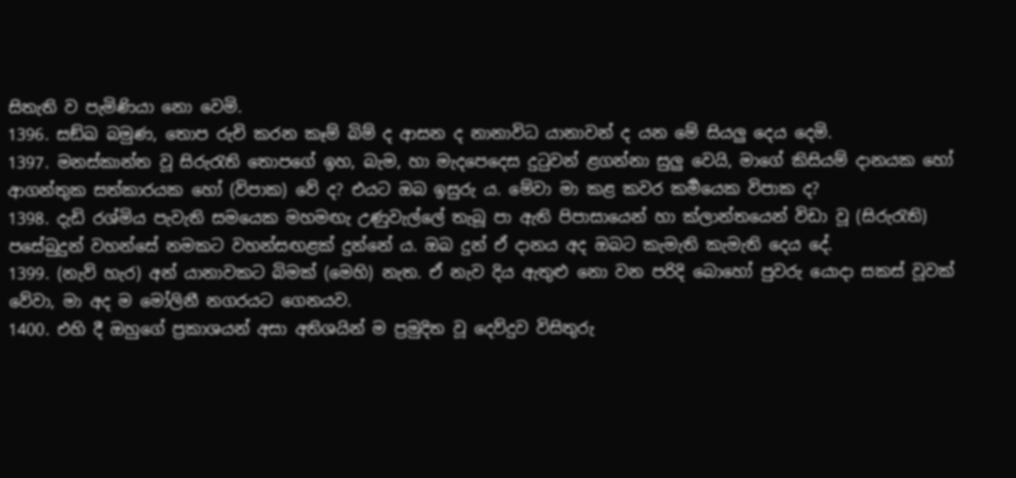සිතැති ව පැමිණියා නො වෙමි.
1396. සඞ්ඛ බමුණ, තොප රුචි කරන කෑම් බිම් ද ආසන ද නානාවිධ යානාවන් ද යන මේ සියලු දෙය දෙමි.
1397. මනස්කාන්ත වූ සිරුරැති තොපගේ ඉහ, බැම, හා මැදපෙදෙස දුටුවන් ළගන්නා සුලු වෙයි, මාගේ කිසියම් දානයක හෝ ආගන්තුක සත්කාරයක හෝ (විපාක) වේ ද? එයට ඔබ ඉසුරු ය. මේවා මා කළ කවර කර්‍මයෙක විපාක ද?
1398. දැඩි රශ්මිය පැවැති සමයෙක මහමඟැ උණුවැල්ලේ තැබූ පා ඇති පිපාසායෙන් හා ක්ලාන්තයෙන් විඩා වූ (සිරුරැති) පසේබුදුන් වහන්සේ නමකට වහන්සඟළක් දුන්නේ ය. ඔබ දුන් ඒ දානය අද ඔබට කැමැති කැමැති දෙය දේ.
1399. (නැව් හැර) අන් යානාවකට බිමක් (මෙහි) නැත. ඒ නැව දිය ඇතුළු නො වන පරිදි බොහෝ පුවරු යොදා සකස් වූවක් වේවා, මා අද ම මෝලිනී නගරයට ගෙනයව.
1400. එහි දී ඔහුගේ ප්‍රකාශයන් අසා අතිශයින් ම ප්‍රමුදිත වූ දෙව්දුව විසිතුරු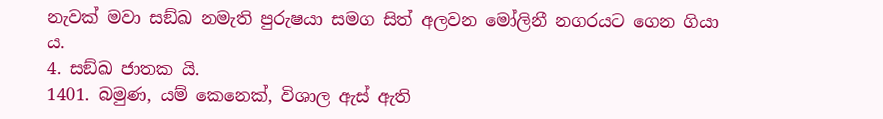නැවක් මවා සඞ්ඛ නමැති පුරුෂයා සමග සිත් අලවන මෝලිනී නගරයට ගෙන ගියා ය.
4. සඞ්ඛ ජාතක යි.
1401. බමුණ, යම් කෙනෙක්, විශාල ඇස් ඇති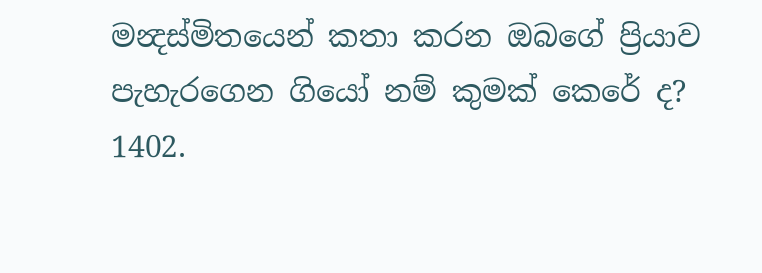මන්‍දස්මිතයෙන් කතා කරන ඔබගේ ප්‍රියාව පැහැරගෙන ගියෝ නම් කුමක් කෙරේ ද?
1402.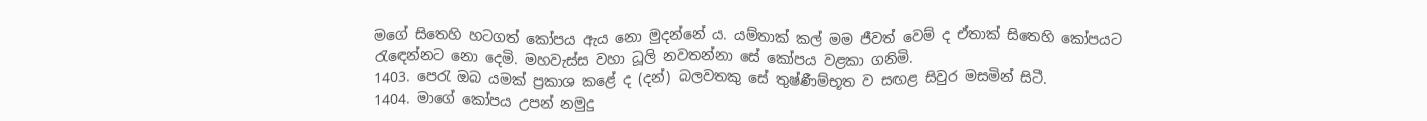මගේ සිතෙහි හටගත් කෝපය ඇය නො මුදන්නේ ය. යම්තාක් කල් මම ජීවත් වෙම් ද ඒතාක් සිතෙහි කෝපයට රැඳෙන්නට නො දෙමි. මහවැස්ස වහා ධූලි නවතන්නා සේ කෝපය වළකා ගනිමි.
1403. පෙරැ ඔබ යමක් ප්‍රකාශ කළේ ද (දන්) බලවතකු සේ තුෂ්ණීම්භූත ව සඟළ සිවුර මසමින් සිටී.
1404. මාගේ කෝපය උපන් නමුදු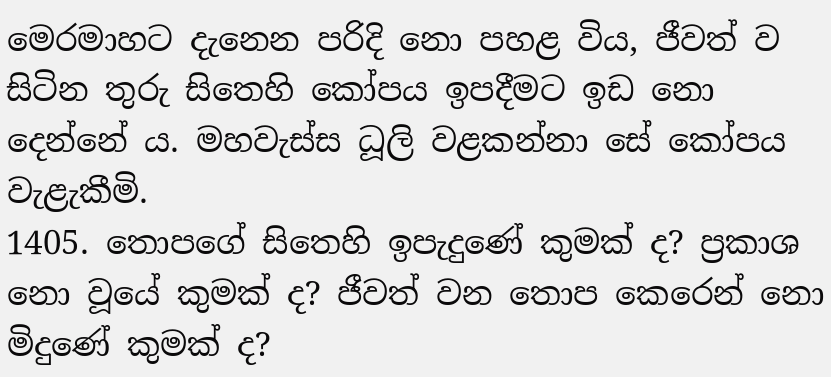මෙරමාහට දැනෙන පරිදි නො පහළ විය, ජීවත් ව සිටින තුරු සිතෙහි කෝපය ඉපදීමට ඉඩ නො දෙන්නේ ය. මහවැස්ස ධූලි වළකන්නා සේ කෝපය වැළැකීමි.
1405. තොපගේ සිතෙහි ඉපැදුණේ කුමක් ද? ප්‍රකාශ නො වූයේ කුමක් ද? ජීවත් වන තොප කෙරෙන් නො මිදුණේ කුමක් ද?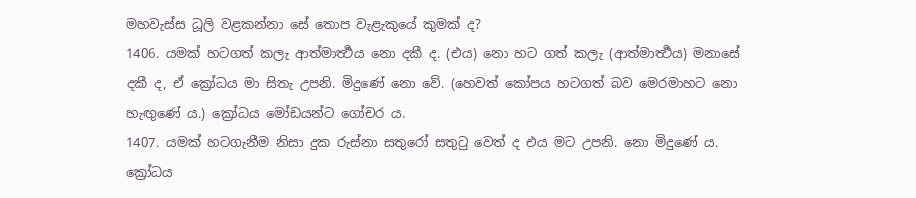මහවැස්ස ධූලි වළකන්නා සේ තොප වැළැකුයේ කුමක් ද?
1406. යමක් හටගත් කලැ ආත්මාර්‍ත්‍ථය නො දකී ද. (එය) නො හට ගත් කලැ (ආත්මාර්‍ත්‍ථය) මනාසේ දකී ද, ඒ ක්‍රෝධය මා සිතැ උපනි. මිදුණේ නො වේ. (හෙවත් කෝපය හටගත් බව මෙරමාහට නො හැඟුණේ ය.) ක්‍රෝධය මෝඩයන්ට ගෝචර ය.
1407. යමක් හටගැනීම නිසා දුක රුස්නා සතුරෝ සතුටු වෙත් ද එය මට උපනි. නො මිදුණේ ය. ක්‍රෝධය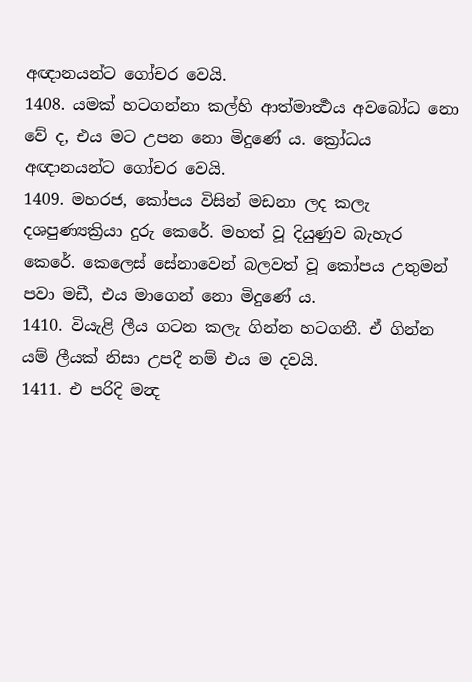අඥානයන්ට ගෝචර වෙයි.
1408. යමක් හටගන්නා කල්හි ආත්මාර්‍ත්‍ථය අවබෝධ නො වේ ද, එය මට උපන නො මිදුණේ ය. ක්‍රෝධය අඥානයන්ට ගෝචර වෙයි.
1409. මහරජ, කෝපය විසින් මඩනා ලද කලැ දශපුණ්‍යක්‍රියා දුරු කෙරේ. මහත් වූ දියුණුව බැහැර කෙරේ. කෙලෙස් සේනාවෙන් බලවත් වූ කෝපය උතුමන් පවා මඩී, එය මාගෙන් නො මිදුණේ ය.
1410. වියැළි ලීය ගටන කලැ ගින්න හටගනී. ඒ ගින්න යම් ලීයක් නිසා උපදී නම් එය ම දවයි.
1411. එ පරිදි මන්‍ද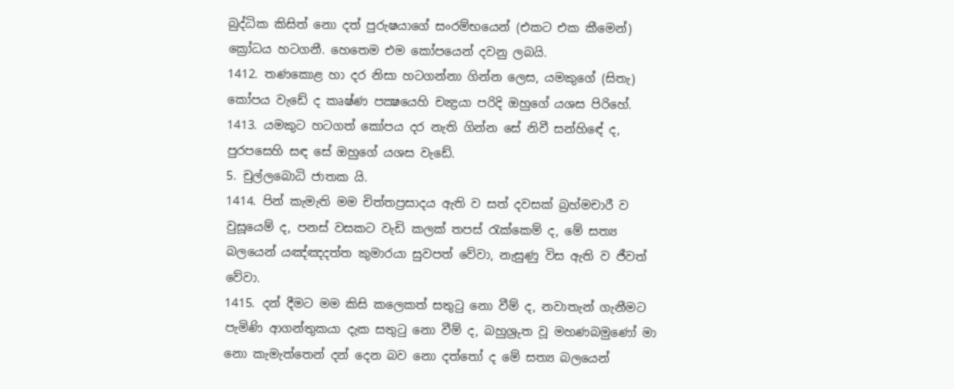බුද්ධික කිසිත් නො දත් පුරුෂයාගේ සංරම්භයෙන් (එකට එක කීමෙන්) ක්‍රෝධය හටගනී. හෙතෙම එම කෝපයෙන් දවනු ලබයි.
1412. තණකොළ හා දර නිසා හටගන්නා ගින්න ලෙස, යමකුගේ (සිතැ) කෝපය වැඩේ ද කෘෂ්ණ පක්‍ෂයෙහි චන්‍ද්‍රයා පරිදි ඔහුගේ යශස පිරිහේ.
1413. යමකුට හටගත් කෝපය දර නැති ගින්න සේ නිවී සන්හිඳේ ද, පුරපසෙහි සඳ සේ ඔහුගේ යශස වැඩේ.
5. චුල්ලබොධි ජාතක යි.
1414. පින් කැමැති මම චිත්තප්‍රසාදය ඇති ව සත් දවසක් බ්‍රහ්මචාරී ව වුසූයෙම් ද, පනස් වසකට වැඩි කලක් තපස් රැක්කෙම් ද, මේ සත්‍ය බලයෙන් යඤ්ඤදත්ත කුමාරයා සුවපත් වේවා, නැසුණු විස ඇති ව ජීවත් වේවා.
1415. දන් දීමට මම කිසි කලෙකත් සතුටු නො වීම් ද, නවාතැන් ගැනීමට පැමිණි ආගන්තුකයා දැක සතුටු නො වීම් ද, බහුශ්‍රුත වූ මහණබමුණෝ මා නො කැමැත්තෙන් දන් දෙන බව නො දත්තෝ ද මේ සත්‍ය බලයෙන්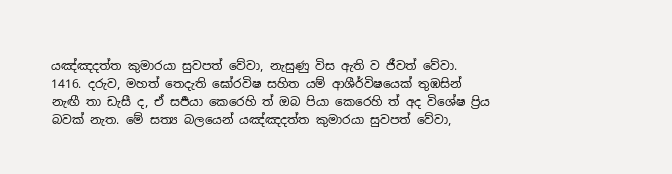යඤ්ඤදත්ත කුමාරයා සුවපත් වේවා, නැසුණු විස ඇති ව ජීවත් වේවා.
1416. දරුව, මහත් තෙදැති ඝෝරවිෂ සහිත යම් ආශීර්විෂයෙක් තුඹසින් නැඟී තා ඩැසී ද, ඒ සර්‍පයා කෙරෙහි ත් ඔබ පියා කෙරෙහි ත් අද විශේෂ ප්‍රිය බවක් නැත. මේ සත්‍ය බලයෙන් යඤ්ඤදත්ත කුමාරයා සුවපත් වේවා,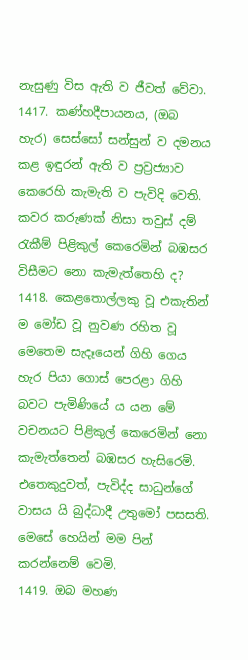නැසුණු විස ඇති ව ජීවත් වේවා.
1417. කණ්හදීපායනය, (ඔබ හැර) සෙස්සෝ සන්සුන් ව දමනය කළ ඉඳුරන් ඇති ව ප්‍රව්‍රජ්‍යාව කෙරෙහි කැමැති ව පැවිදි වෙති. කවර කරුණක් නිසා තවුස් දම් රැකීම් පිළිකුල් කෙරෙමින් බඹසර විසීමට නො කැමැත්තෙහි ද?
1418. කෙළතොල්ලකු වූ එකැතින් ම මෝඩ වූ නුවණ රහිත වූ මෙතෙම සැදෑයෙන් ගිහි ගෙය හැර පියා ගොස් පෙරළා ගිහි බවට පැමිණියේ ය යන මේ වචනයට පිළිකුල් කෙරෙමින් නො කැමැත්තෙන් බඹසර හැසිරෙමි. එතෙකුදුවත්, පැවිද්ද සාධුන්ගේ වාසය යි බුද්ධාදී උතුමෝ පසසති. මෙසේ හෙයින් මම පින් කරන්නෙම් වෙමි.
1419. ඔබ මහණ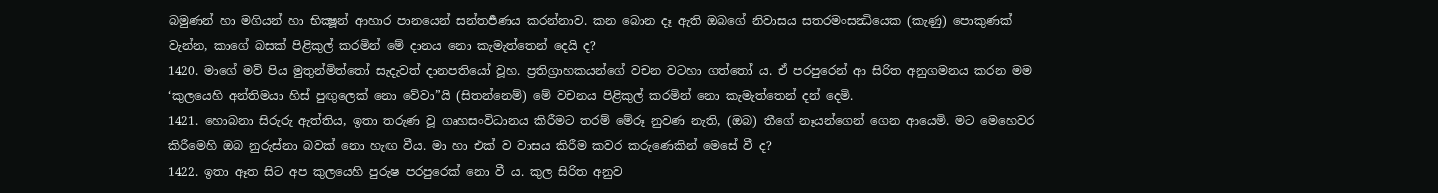බමුණන් හා මගියන් හා භික්‍ෂූන් ආහාර පානයෙන් සන්තර්‍පණය කරන්නාව. කන බොන දෑ ඇති ඔබගේ නිවාසය සතරමංසන්‍ධියෙක (කැණු) පොකුණක් වැන්න, කාගේ බසක් පිළිකුල් කරමින් මේ දානය නො කැමැත්තෙන් දෙයි ද?
1420. මාගේ මව් පිය මුතුන්මිත්තෝ සැදැවත් දානපතියෝ වූහ. ප්‍රතිග්‍රාහකයන්ගේ වචන වටහා ගත්තෝ ය. ඒ පරපුරෙන් ආ සිරිත අනුගමනය කරන මම ‘කුලයෙහි අන්තිමයා හිස් පුඟුලෙක් නො වේවා”යි (සිතන්නෙම්) මේ වචනය පිළිකුල් කරමින් නො කැමැත්තෙන් දන් දෙමි.
1421. හොබනා සිරුරු ඇත්තිය, ඉතා තරුණ වූ ගෘහසංවිධානය කිරීමට තරම් මේරූ නුවණ නැති, (ඔබ) තීගේ නෑයන්ගෙන් ගෙන ආයෙමි. මට මෙහෙවර කිරීමෙහි ඔබ නුරුස්නා බවක් නො හැඟ වීය. මා හා එක් ව වාසය කිරීම කවර කරුණෙකින් මෙසේ වී ද?
1422. ඉතා ඈත සිට අප කුලයෙහි පුරුෂ පරපුරෙක් නො වී ය. කුල සිරිත අනුව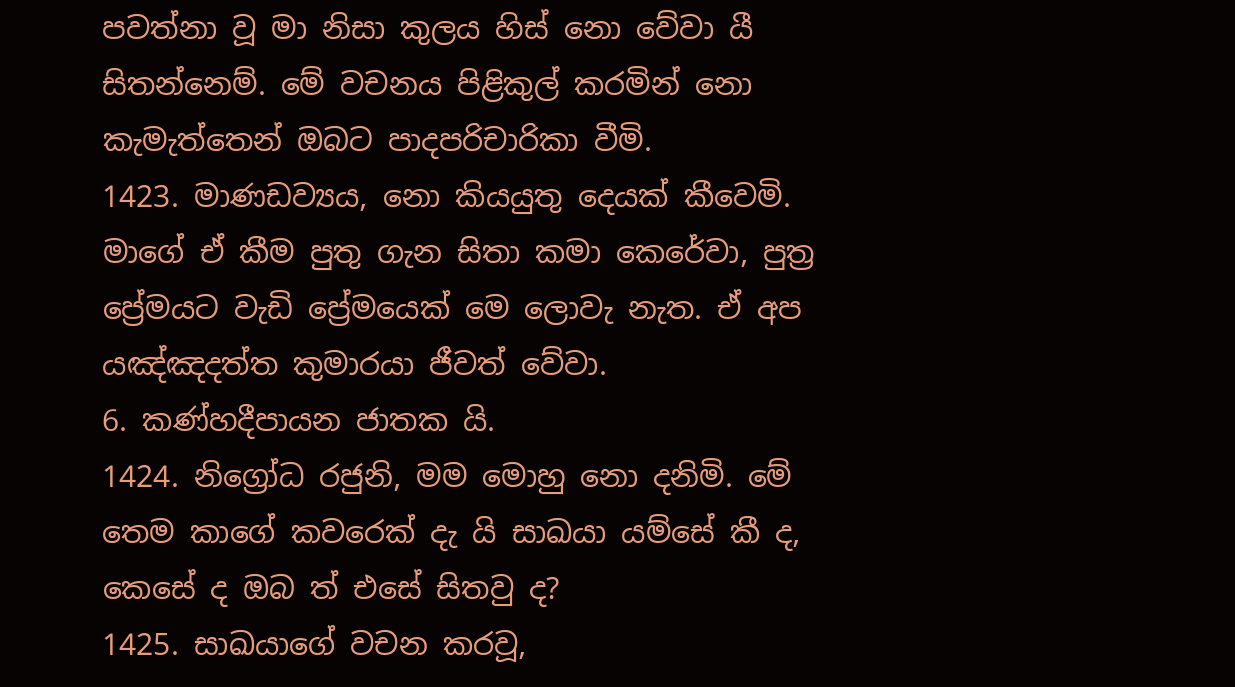පවත්නා වූ මා නිසා කුලය හිස් නො වේවා යී සිතන්නෙම්. මේ වචනය පිළිකුල් කරමින් නො කැමැත්තෙන් ඔබට පාදපරිචාරිකා වීමි.
1423. මාණඩව්‍යය, නො කියයුතු දෙයක් කීවෙමි. මාගේ ඒ කීම පුතු ගැන සිතා කමා කෙරේවා, පුත්‍ර ප්‍රේමයට වැඩි ප්‍රේමයෙක් මෙ ලොවැ නැත. ඒ අප යඤ්ඤදත්ත කුමාරයා ජීවත් වේවා.
6. කණ්හදීපායන ජාතක යි.
1424. නිග්‍රෝධ රජුනි, මම මොහු නො දනිමි. මේ තෙම කාගේ කවරෙක් දැ යි සාඛයා යම්සේ කී ද, කෙසේ ද ඔබ ත් එසේ සිතවු ද?
1425. සාඛයාගේ වචන කරවූ,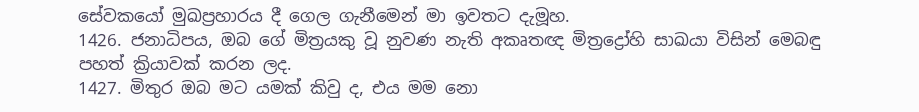සේවකයෝ මුඛප්‍රහාරය දී ගෙල ගැනීමෙන් මා ඉවතට දැමූහ.
1426. ජනාධිපය, ඔබ ගේ මිත්‍රයකු වූ නුවණ නැති අකෘතඥ මිත්‍රද්‍රෝහි සාඛයා විසින් මෙබඳු පහත් ක්‍රියාවක් කරන ලද.
1427. මිතුර ඔබ මට යමක් කිවු ද, එය මම නො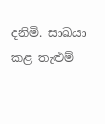දනිමි. සාඛයා කළ තැළුම්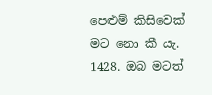පෙළුම් කිසිවෙක් මට නො කී යැ.
1428. ඔබ මටත්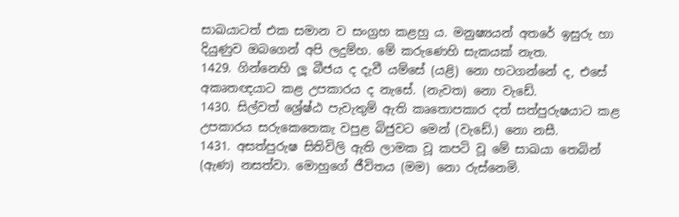සාඛයාටත් එක සමාන ව සංග්‍රහ කළහු ය. මනුෂ්‍යයන් අතරේ ඉසුරු හා දියුණුව ඔබගෙන් අපි ලදුම්හ. මේ කරුණෙහි සැකයක් නැත.
1429. ගින්නෙහි ලූ බීජය ද දැවී යම්සේ (යළි) නො හටගන්නේ ද, එසේ අකෘතඥයාට කළ උපකාරය ද නැසේ. (නැවත) නො වැඩේ.
1430. සිල්වත් ශ්‍රේෂ්ඨ පැවැතුම් ඇති කෘතොපකාර දත් සත්පුරුෂයාට කළ උපකාරය සරුකෙතෙකැ වපුළ බිජුවට මෙන් (වැඩේ.) නො නසී.
1431. අසත්පුරුෂ සිතිවිලි ඇති ලාමක වූ කපටි වූ මේ සාඛයා තෙබින් (ඇණ) නසත්වා. මොහුගේ ජීවිතය (මම) නො රුස්නෙමි.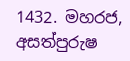1432. මහරජ, අසත්පුරුෂ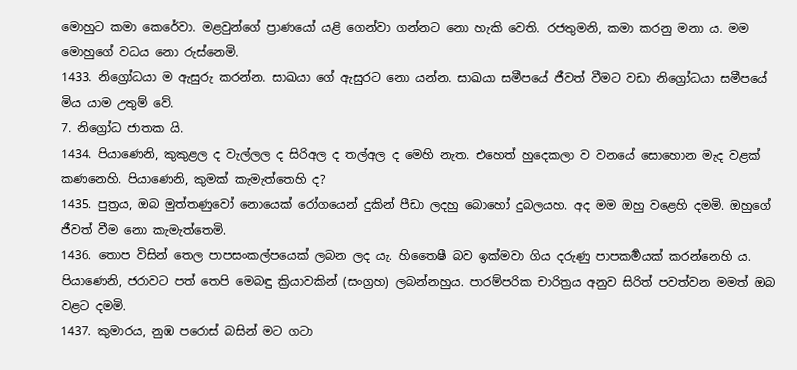මොහුට කමා කෙරේවා. මළවුන්ගේ ප්‍රාණයෝ යළි ගෙන්වා ගන්නට නො හැකි වෙති. රජතුමනි, කමා කරනු මනා ය. මම මොහුගේ වධය නො රුස්නෙමි.
1433. නිග්‍රෝධයා ම ඇසුරු කරන්න. සාඛයා ගේ ඇසුරට නො යන්න. සාඛයා සමීපයේ ජීවත් වීමට වඩා නිග්‍රෝධයා සමීපයේ මිය යාම උතුම් වේ.
7. නිග්‍රෝධ ජාතක යි.
1434. පියාණෙනි, කුකුළල ද වැල්ලල ද සිරිඅල ද තල්අල ද මෙහි නැත. එහෙත් හුදෙකලා ව වනයේ සොහොන මැද වළක් කණනෙහි. පියාණෙනි, කුමක් කැමැත්තෙහි ද?
1435. පුත්‍රය, ඔබ මුත්තණුවෝ නොයෙක් රෝගයෙන් දුකින් පීඩා ලදහු බොහෝ දුබලයහ. අද මම ඔහු වළෙහි දමමි. ඔහුගේ ජීවත් වීම නො කැමැත්තෙමි.
1436. තොප විසින් තෙල පාපසංකල්පයෙක් ලබන ලද යැ. හිතෛෂී බව ඉක්මවා ගිය දරුණු පාපකර්‍මයක් කරන්නෙහි ය. පියාණෙනි, ජරාවට පත් තෙපි මෙබඳු ක්‍රියාවකින් (සංග්‍රහ) ලබන්නහුය. පාරම්පරික චාරිත්‍රය අනුව සිරිත් පවත්වන මමත් ඔබ වළට දමමි.
1437. කුමාරය, නුඹ පරොස් බසින් මට ගටා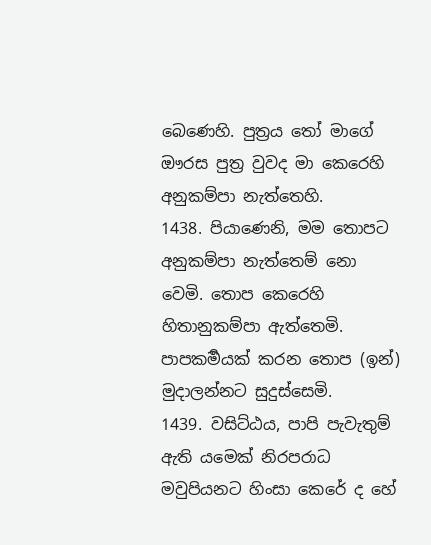බෙණෙහි. පුත්‍රය තෝ මාගේ ඖරස පුත්‍ර වුවද මා කෙරෙහි අනුකම්පා නැත්තෙහි.
1438. පියාණෙනි, මම තොපට අනුකම්පා නැත්තෙම් නො වෙමි. තොප කෙරෙහි හිතානුකම්පා ඇත්තෙමි. පාපකර්‍මයක් කරන තොප (ඉන්) මුදාලන්නට සුදුස්සෙමි.
1439. වසිට්ඨය, පාපි පැවැතුම් ඇති යමෙක් නිරපරාධ මවුපියනට හිංසා කෙරේ ද හේ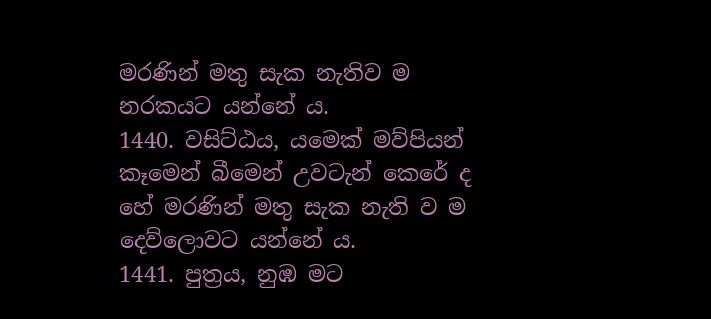මරණින් මතු සැක නැතිව ම නරකයට යන්නේ ය.
1440. වසිට්ඨය, යමෙක් මව්පියන් කෑමෙන් බීමෙන් උවටැන් කෙරේ ද හේ මරණින් මතු සැක නැති ව ම දෙව්ලොවට යන්නේ ය.
1441. පුත්‍රය, නුඹ මට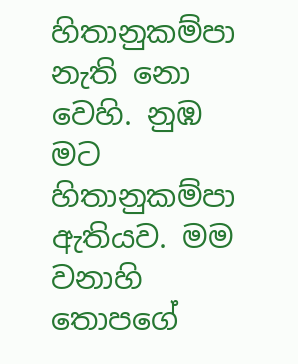හිතානුකම්පා නැති නො වෙහි. නුඹ මට හිතානුකම්පා ඇතියව. මම වනාහි තොපගේ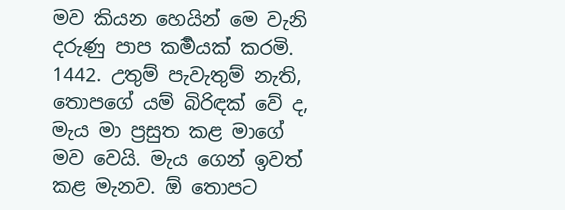මව කියන හෙයින් මෙ වැනි දරුණු පාප කර්‍මයක් කරමි.
1442. උතුම් පැවැතුම් නැති, තොපගේ යම් බිරිඳක් වේ ද, මැය මා ප්‍රසුත කළ මාගේ මව වෙයි. මැය ගෙන් ඉවත් කළ මැනව. ඕ තොපට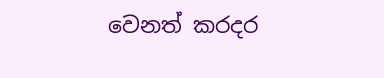වෙනත් කරදර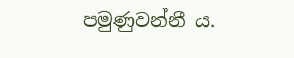පමුණුවන්නී ය.